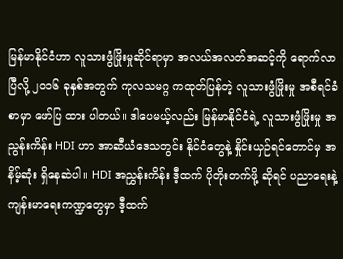မြန်မာနိုင်ငံဟာ လူသားဖွံဖြိုးမှုဆိုင်ရာမှာ အလယ်အလတ်အဆင့်ကို ရောက်လာပြီလို့ ၂၀၁၆ ခုနှစ်အတွက် ကုလသမဂ္ဂ ကထုတ်ပြန်တဲ့ လူသားဖွံဖြိုးမှု အစီရင်ခံစာမှာ ဖော်ပြ ထား ပါတယ်။ ဒါပေမယ့်လည်း မြန်မာနိုင်ငံရဲ့ လူသားဖွံဖြိုးမှု အညွန်းကိန်း HDI ဟာ အာဆီယံဒေသတွင်း နိုင်ငံတွေနဲ့ နှိုင်းယှဉ်ရင်တောင်မှ အနိမ့်ဆုံး ရှိနေဆဲပါ။ HDI အညွှန်းကိန်း ဒီ့ထက် ပိုတိုးတက်ဖို့ ဆိုရင် ပညာရေးနဲ့ ကျန်းမာရေးကဏ္ဍတွေမှာ ဒီ့ထက်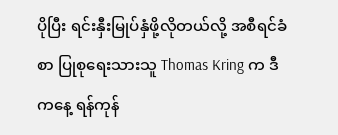ပိုပြီး ရင်းနှီးမြုပ်နှံဖို့လိုတယ်လို့ အစီရင်ခံစာ ပြုစုရေးသားသူ Thomas Kring က ဒီကနေ့ ရန်ကုန်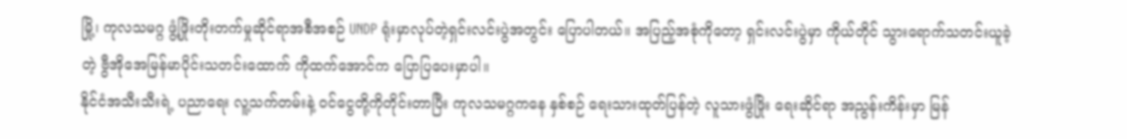မြို့၊ ကုလသမဂ္ဂ ဖွံ့ဖြိုးတိုးတက်မှုဆိုင်ရာအစီအစဉ် UNDP ရုံးမှာလုပ်တဲ့ရှင်းလင်းပွဲအတွင်း ပြောပါတယ်။ အပြည့်အစုံကိုတော့ ရှင်းလင်းပွဲမှာ ကိုယ်တိုင် သွားရောက်သတင်းယူခဲ့တဲ့ ဗွီအိုအေမြန်မာပိုင်းသတင်းထောက် ကိုထက်အောင်က ပြောပြပေးမှာပါ။
နိုင်ငံအသီးသီးရဲ့ ပညာရေး လူ့သက်တမ်းနဲ့ ဝင်ငွေတို့ကိုတိုင်းတာပြီး ကုလသမဂ္ဂကနေ နှစ်စဉ် ရေးသားထုတ်ပြန်တဲ့ လူသားဖွံဖြိုး ရေးဆိုင်ရာ အညွန်းကိန်းမှာ မြန်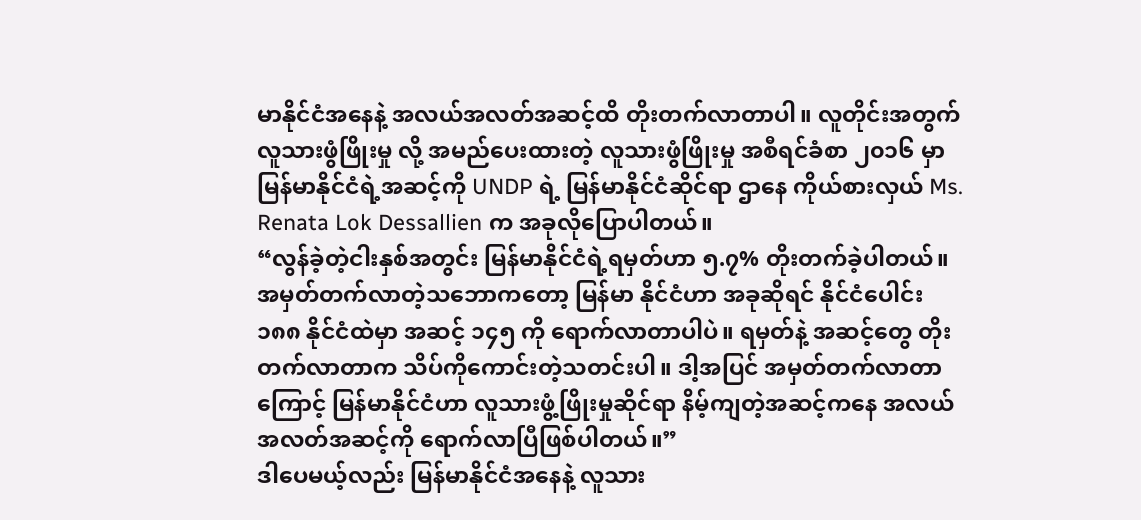မာနိုင်ငံအနေနဲ့ အလယ်အလတ်အဆင့်ထိ တိုးတက်လာတာပါ။ လူတိုင်းအတွက် လူသားဖွံဖြိုးမှု လို့ အမည်ပေးထားတဲ့ လူသားဖွံဖြိုးမှု အစီရင်ခံစာ ၂၀၁၆ မှာ မြန်မာနိုင်ငံရဲ့အဆင့်ကို UNDP ရဲ့ မြန်မာနိုင်ငံဆိုင်ရာ ဌာနေ ကိုယ်စားလှယ် Ms. Renata Lok Dessallien က အခုလိုပြောပါတယ်။
“လွန်ခဲ့တဲ့ငါးနှစ်အတွင်း မြန်မာနိုင်ငံရဲ့ရမှတ်ဟာ ၅.၇% တိုးတက်ခဲ့ပါတယ်။ အမှတ်တက်လာတဲ့သဘောကတော့ မြန်မာ နိုင်ငံဟာ အခုဆိုရင် နိုင်ငံပေါင်း ၁၈၈ နိုင်ငံထဲမှာ အဆင့် ၁၄၅ ကို ရောက်လာတာပါပဲ။ ရမှတ်နဲ့ အဆင့်တွေ တိုးတက်လာတာက သိပ်ကိုကောင်းတဲ့သတင်းပါ။ ဒါ့အပြင် အမှတ်တက်လာတာကြောင့် မြန်မာနိုင်ငံဟာ လူသားဖွံ့ဖြိုးမှုဆိုင်ရာ နိမ့်ကျတဲ့အဆင့်ကနေ အလယ်အလတ်အဆင့်ကို ရောက်လာပြီဖြစ်ပါတယ်။”
ဒါပေမယ့်လည်း မြန်မာနိုင်ငံအနေနဲ့ လူသား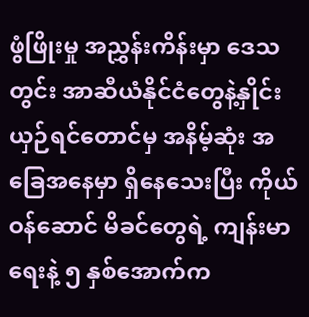ဖွံဖြိုးမှု အညွှန်းကိန်းမှာ ဒေသတွင်း အာဆီယံနိုင်ငံတွေနဲ့နှိုင်းယှဉ်ရင်တောင်မှ အနိမ့်ဆုံး အခြေအနေမှာ ရှိနေသေးပြီး ကိုယ်ဝန်ဆောင် မိခင်တွေရဲ့ ကျန်းမာရေးနဲ့ ၅ နှစ်အောက်က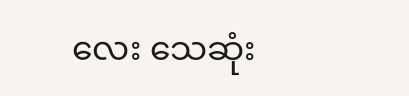လေး သေဆုံး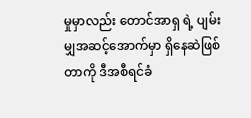မှုမှာလည်း တောင်အာရှ ရဲ့ ပျမ်းမျှအဆင့်အောက်မှာ ရှိနေဆဲဖြစ်တာကို ဒီအစီရင်ခံ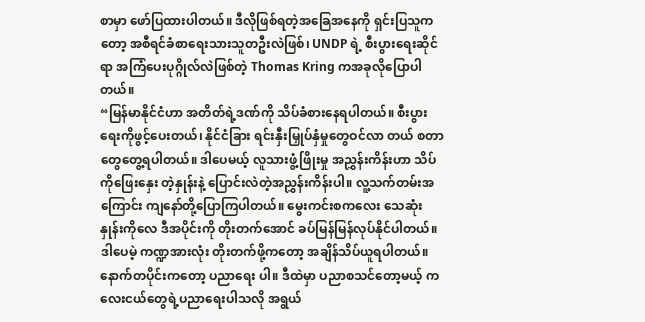စာမှာ ဖော်ပြထားပါတယ်။ ဒီလိုဖြစ်ရတဲ့အခြေအနေကို ရှင်းပြသူက တော့ အစီရင်ခံစာရေးသားသူတဦးလဲဖြစ်၊ UNDP ရဲ့ စီးပွားရေးဆိုင်ရာ အကြံပေးပုဂ္ဂိုလ်လဲဖြစ်တဲ့ Thomas Kring ကအခုလိုပြောပါတယ်။
“မြန်မာနိုင်ငံဟာ အတိတ်ရဲ့ဒဏ်ကို သိပ်ခံစားနေရပါတယ်။ စီးပွားရေးကိုဖွင့်ပေးတယ်၊ နိုင်ငံခြား ရင်းနှီးမြှုပ်နှံမှုတွေဝင်လာ တယ် စတာတွေတွေ့ရပါတယ်။ ဒါပေမယ့် လူသားဖွံ့ဖြိုးမှု အညွှန်းကိန်းဟာ သိပ်ကိုဖြေးနှေး တဲ့နှုန်းနဲ့ ပြောင်းလဲတဲ့အညွှန်းကိန်းပါ။ လူ့သက်တမ်းအကြောင်း ကျနော်တို့ပြောကြပါတယ်။ မွေးကင်းစကလေး သေဆုံးနှုန်းကိုလေ ဒီအပိုင်းကို တိုးတက်အောင် ခပ်မြန်မြန်လုပ်နိုင်ပါတယ်။ ဒါပေမဲ့ ကဏ္ဍအားလုံး တိုးတက်ဖို့ကတော့ အချိန်သိပ်ယူရပါတယ်။ နောက်တပိုင်းကတော့ ပညာရေး ပါ။ ဒီထဲမှာ ပညာစသင်တော့မယ့် ကလေးငယ်တွေရဲ့ပညာရေးပါသလို အရွယ်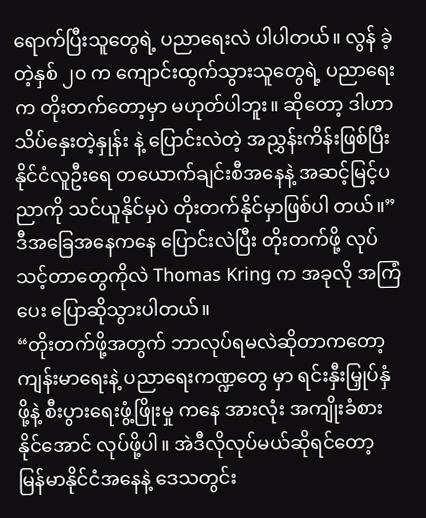ရောက်ပြီးသူတွေရဲ့ ပညာရေးလဲ ပါပါတယ်။ လွန် ခဲ့တဲ့နှစ် ၂၀ က ကျောင်းထွက်သွားသူတွေရဲ့ ပညာရေးက တိုးတက်တော့မှာ မဟုတ်ပါဘူး။ ဆိုတော့ ဒါဟာ သိပ်နှေးတဲ့နှုန်း နဲ့ ပြောင်းလဲတဲ့ အညွှန်းကိန်းဖြစ်ပြီး နိုင်ငံလူဦးရေ တယောက်ချင်းစီအနေနဲ့ အဆင့်မြင့်ပညာကို သင်ယူနိုင်မှပဲ တိုးတက်နိုင်မှာဖြစ်ပါ တယ်။”
ဒီအခြေအနေကနေ ပြောင်းလဲပြီး တိုးတက်ဖို့ လုပ်သင့်တာတွေကိုလဲ Thomas Kring က အခုလို အကြံပေး ပြောဆိုသွားပါတယ်။
“တိုးတက်ဖို့အတွက် ဘာလုပ်ရမလဲဆိုတာကတော့ ကျန်းမာရေးနဲ့ ပညာရေးကဏ္ဍတွေ မှာ ရင်းနှီးမြှုပ်နှံဖို့နဲ့ စီးပွားရေးဖွံ့ဖြိုးမှု ကနေ အားလုံး အကျိုးခံစားနိုင်အောင် လုပ်ဖို့ပါ။ အဲဒီလိုလုပ်မယ်ဆိုရင်တော့ မြန်မာနိုင်ငံအနေနဲ့ ဒေသတွင်း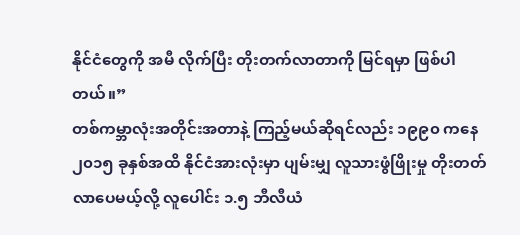နိုင်ငံတွေကို အမီ လိုက်ပြီး တိုးတက်လာတာကို မြင်ရမှာ ဖြစ်ပါတယ်။”
တစ်ကမ္ဘာလုံးအတိုင်းအတာနဲ့ ကြည့်မယ်ဆိုရင်လည်း ၁၉၉၀ ကနေ ၂၀၁၅ ခုနှစ်အထိ နိုင်ငံအားလုံးမှာ ပျမ်းမျှ လူသားဖွံဖြိုးမှု တိုးတတ်လာပေမယ့်လို့ လူပေါင်း ၁.၅ ဘီလီယံ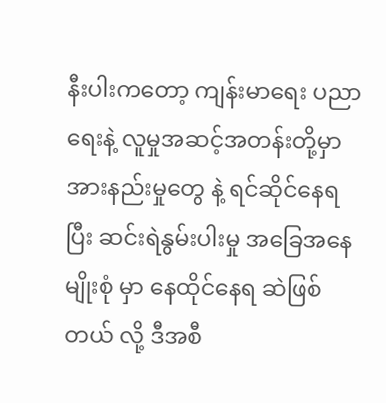နီးပါးကတော့ ကျန်းမာရေး ပညာရေးနဲ့ လူမှုအဆင့်အတန်းတို့မှာ အားနည်းမှုတွေ နဲ့ ရင်ဆိုင်နေရပြီး ဆင်းရဲနွမ်းပါးမှု အခြေအနေမျိုးစုံ မှာ နေထိုင်နေရ ဆဲဖြစ်တယ် လို့ ဒီအစီ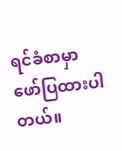ရင်ခံစာမှာ ဖော်ပြထားပါတယ်။